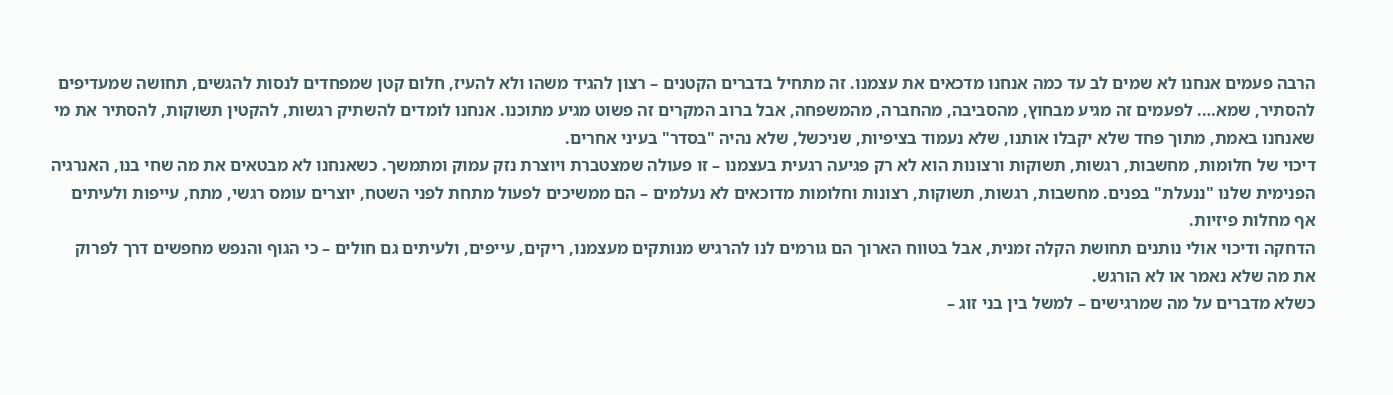הרבה פעמים אנחנו לא שמים לב עד כמה אנחנו מדכאים את עצמנו. זה מתחיל בדברים הקטנים – רצון להגיד משהו ולא להעיז, חלום קטן שמפחדים לנסות להגשים, תחושה שמעדיפים להסתיר, שמא…. לפעמים זה מגיע מבחוץ, מהסביבה, מהחברה, מהמשפחה, אבל ברוב המקרים זה פשוט מגיע מתוכנו. אנחנו לומדים להשתיק רגשות, להקטין תשוקות, להסתיר את מי שאנחנו באמת, מתוך פחד שלא יקבלו אותנו, שלא נעמוד בציפיות, שניכשל, שלא נהיה "בסדר" בעיני אחרים.
דיכוי של חלומות, מחשבות, רגשות, תשוקות ורצונות הוא לא רק פגיעה רגעית בעצמנו – זו פעולה שמצטברת ויוצרת נזק עמוק ומתמשך. כשאנחנו לא מבטאים את מה שחי בנו, האנרגיה הפנימית שלנו "ננעלת" בפנים. מחשבות, רגשות, תשוקות, רצונות וחלומות מדוכאים לא נעלמים – הם ממשיכים לפעול מתחת לפני השטח, יוצרים עומס רגשי, מתח, עייפות ולעיתים אף מחלות פיזיות.
הדחקה ודיכוי אולי נותנים תחושת הקלה זמנית, אבל בטווח הארוך הם גורמים לנו להרגיש מנותקים מעצמנו, ריקים, עייפים, ולעיתים גם חולים – כי הגוף והנפש מחפשים דרך לפרוק את מה שלא נאמר או לא הורגש.
כשלא מדברים על מה שמרגישים – למשל בין בני זוג –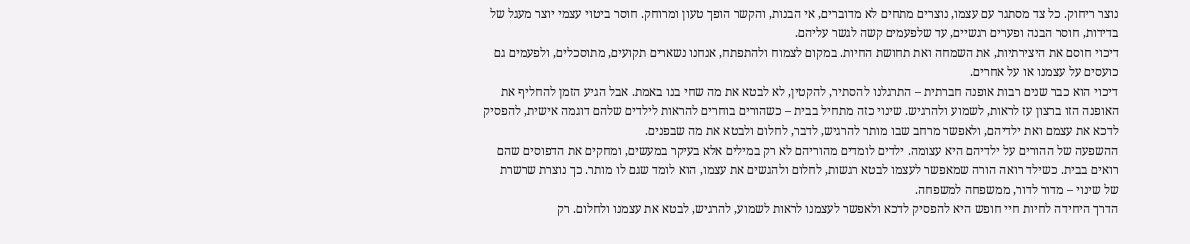נוצר ריחוק. כל צד מסתגר עם עצמו, נוצרים מתחים לא מדוברים, אי הבנות, והקשר הופך טעון ומרוחק. חוסר ביטוי עצמי יוצר מעגל של בדידות, חוסר הבנה ופערים רגשיים, עד שלפעמים קשה לגשר עליהם.
דיכוי חוסם את היצירתיות, את השמחה ואת תחושת החיות. במקום לצמוח ולהתפתח, אנחנו נשארים תקועים, מתוסכלים, ולפעמים גם כועסים על עצמנו או על אחרים.
דיכוי הוא כבר שנים רבות אופנה חברתית – התרגלנו להסתיר, להקטין, לא לבטא את מה שחי בנו באמת. אבל הגיע הזמן להחליף את האופנה הזו ברצון עז לראות, לשמוע ולהרגיש. שינוי כזה מתחיל בבית – כשהורים בוחרים להראות לילדים שלהם דוגמה אישית, להפסיק לדכא את עצמם ואת ילדיהם, ולאפשר מרחב שבו מותר להרגיש, לדבר, לחלום ולבטא את מה שבפנים.
ההשפעה של ההורים על ילדיהם היא עצומה. ילדים לומדים מהוריהם לא רק במילים אלא בעיקר במעשים, ומחקים את הדפוסים שהם רואים בבית. כשילד רואה הורה שמאפשר לעצמו לבטא רגשות, לחלום ולהגשים את עצמו, הוא לומד שגם לו מותר. כך נוצרת שרשרת של שינוי – מדור לדור, ממשפחה למשפחה.
הדרך היחידה לחיות חיי חופש היא להפסיק לדכא ולאפשר לעצמנו לראות לשמוע, להרגיש, לבטא את עצמנו ולחלום. רק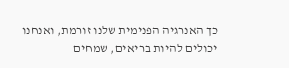כך האנרגיה הפנימית שלנו זורמת, ואנחנו יכולים להיות בריאים, שמחים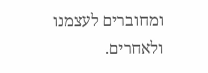ומחוברים לעצמנו ולאחרים.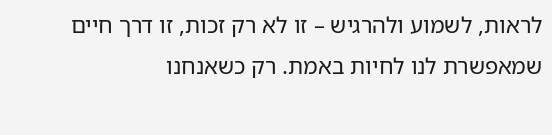לראות, לשמוע ולהרגיש – זו לא רק זכות, זו דרך חיים שמאפשרת לנו לחיות באמת. רק כשאנחנו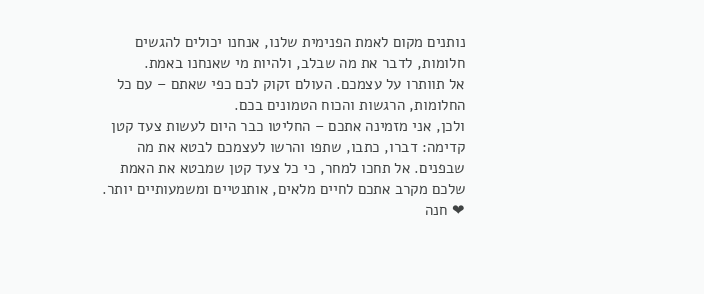נותנים מקום לאמת הפנימית שלנו, אנחנו יכולים להגשים חלומות, לדבר את מה שבלב, ולהיות מי שאנחנו באמת.
אל תוותרו על עצמכם. העולם זקוק לכם כפי שאתם – עם כל החלומות, הרגשות והכוח הטמונים בכם.
ולכן, אני מזמינה אתכם – החליטו כבר היום לעשות צעד קטן קדימה: דברו, כתבו, שתפו והרשו לעצמכם לבטא את מה שבפנים. אל תחכו למחר, כי כל צעד קטן שמבטא את האמת שלכם מקרב אתכם לחיים מלאים, אותנטיים ומשמעותיים יותר.
❤ חנה